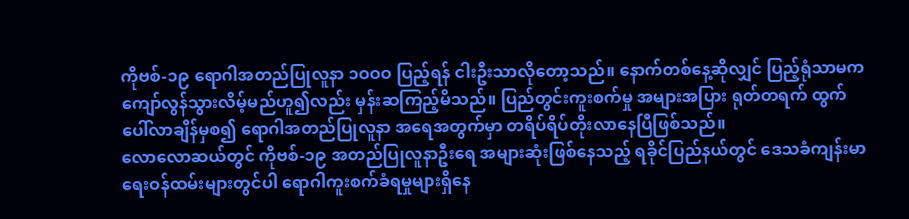ကိုဗစ်-၁၉ ရောဂါအတည်ပြုလူနာ ၁ဝဝဝ ပြည့်ရန် ငါးဦးသာလိုတော့သည်။ နောက်တစ်နေ့ဆိုလျှင် ပြည့်ရုံသာမက ကျော်လွန်သွားလိမ့်မည်ဟူ၍လည်း မှန်းဆကြည့်မိသည်။ ပြည်တွင်းကူးစက်မှု အများအပြား ရုတ်တရက် ထွက်ပေါ်လာချိန်မှစ၍ ရောဂါအတည်ပြုလူနာ အရေအတွက်မှာ တရိပ်ရိပ်တိုးလာနေပြီဖြစ်သည်။
လောလောဆယ်တွင် ကိုဗစ်-၁၉ အတည်ပြုလူနာဦးရေ အများဆုံးဖြစ်နေသည့် ရခိုင်ပြည်နယ်တွင် ဒေသခံကျန်းမာရေးဝန်ထမ်းများတွင်ပါ ရောဂါကူးစက်ခံရမှုများရှိနေ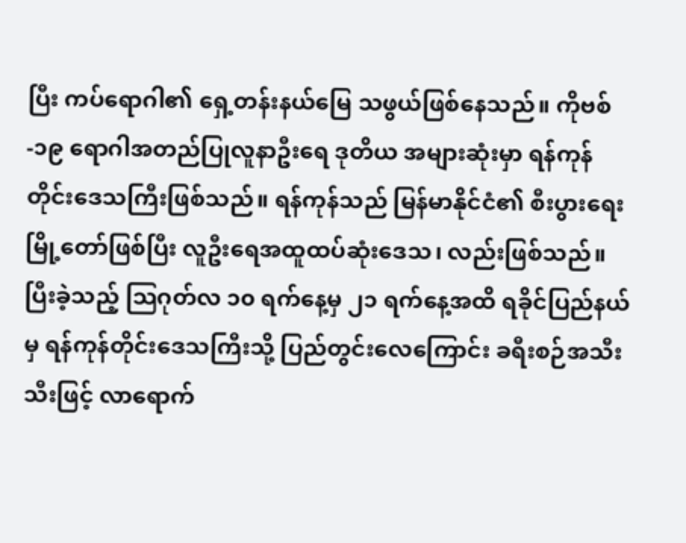ပြီး ကပ်ရောဂါ၏ ရှေ့တန်းနယ်မြေ သဖွယ်ဖြစ်နေသည်။ ကိုဗစ်-၁၉ ရောဂါအတည်ပြုလူနာဦးရေ ဒုတိယ အများဆုံးမှာ ရန်ကုန်တိုင်းဒေသကြီးဖြစ်သည်။ ရန်ကုန်သည် မြန်မာနိုင်ငံ၏ စီးပွားရေးမြို့တော်ဖြစ်ပြီး လူဦးရေအထူထပ်ဆုံးဒေသ၊ လည်းဖြစ်သည်။ ပြီးခဲ့သည့် သြဂုတ်လ ၁၀ ရက်နေ့မှ ၂၁ ရက်နေ့အထိ ရခိုင်ပြည်နယ်မှ ရန်ကုန်တိုင်းဒေသကြီးသို့ ပြည်တွင်းလေကြောင်း ခရီးစဉ်အသီးသီးဖြင့် လာရောက်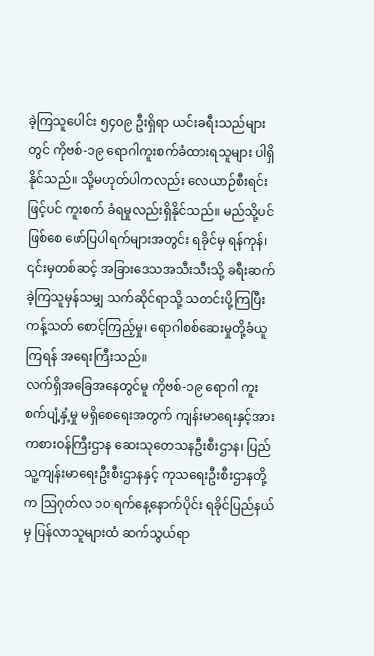ခဲ့ကြသူပေါင်း ၅၄၀၉ ဦးရှိရာ ယင်းခရီးသည်များတွင် ကိုဗစ်-၁၉ ရောဂါကူးစက်ခံထားရသူများ ပါရှိနိုင်သည်။ သို့မဟုတ်ပါကလည်း လေယာဉ်စီးရင်းဖြင့်ပင် ကူးစက် ခံရမှုလည်းရှိနိုင်သည်။ မည်သို့ပင်ဖြစ်စေ ဖော်ပြပါရက်များအတွင်း ရခိုင်မှ ရန်ကုန်၊ ၎င်းမှတစ်ဆင့် အခြားဒေသအသီးသီးသို့ ခရီးဆက်ခဲ့ကြသူမှန်သမျှ သက်ဆိုင်ရာသို့ သတင်းပို့ကြပြီး ကန့်သတ် စောင့်ကြည့်မှု၊ ရောဂါစစ်ဆေးမှုတို့ခံယူကြရန် အရေးကြီးသည်။
လက်ရှိအခြေအနေတွင်မူ ကိုဗစ်-၁၉ ရောဂါ ကူးစက်ပျံ့နှံ့မှု မရှိစေရေးအတွက် ကျန်းမာရေးနှင့်အားကစားဝန်ကြီးဌာန ဆေးသုတေသနဦးစီးဌာန၊ ပြည်သူ့ကျန်းမာရေးဦးစီးဌာနနှင့် ကုသရေးဦးစီးဌာနတို့က ဩဂုတ်လ ၁၀ ရက်နေ့နောက်ပိုင်း ရခိုင်ပြည်နယ်မှ ပြန်လာသူများထံ ဆက်သွယ်ရာ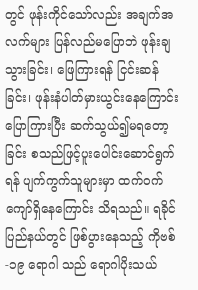တွင် ဖုန်းကိုင်သော်လည်း အချက်အလက်များ ပြန်လည်မပြောဘဲ ဖုန်းချသွားခြင်း၊ ဖြေကြားရန် ငြင်းဆန်ခြင်း၊ ဖုန်းနံပါတ်မှားယွင်းနေကြောင်း ပြောကြားပြီး ဆက်သွယ်၍မရတော့ခြင်း စသည်ဖြင့်ပူးပေါင်းဆောင်ရွက်ရန် ပျက်ကွက်သူများမှာ ထက်ဝက်ကျော်ရှိနေကြောင်း သိရသည်။ ရခိုင်ပြည်နယ်တွင် ဖြစ်ပွားနေသည့် ကိုဗစ်-၁၉ ရောဂါ သည် ရောဂါပိုးသယ်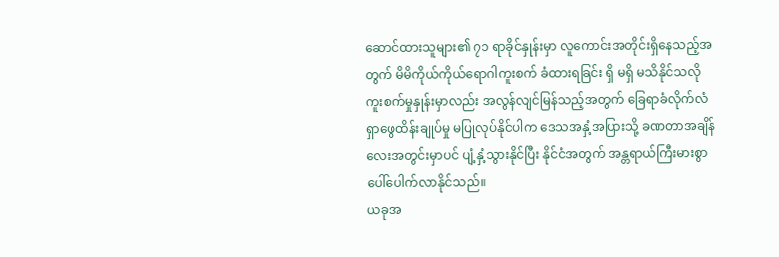ဆောင်ထားသူများ၏ ၇၁ ရာခိုင်နှုန်းမှာ လူကောင်းအတိုင်းရှိနေသည့်အတွက် မိမိကိုယ်ကိုယ်ရောဂါကူးစက် ခံထားရခြင်း ရှိ မရှိ မသိနိုင်သလို ကူးစက်မှုနှုန်းမှာလည်း အလွန်လျင်မြန်သည့်အတွက် ခြေရာခံလိုက်လံရှာဖွေထိန်းချုပ်မှု မပြုလုပ်နိုင်ပါက ဒေသအနှံ့အပြားသို့ ခဏတာအချိန်လေးအတွင်းမှာပင် ပျံ့နှံ့သွားနိုင်ပြီး နိုင်ငံအတွက် အန္တရာယ်ကြီးမားစွာ ပေါ်ပေါက်လာနိုင်သည်။
ယခုအ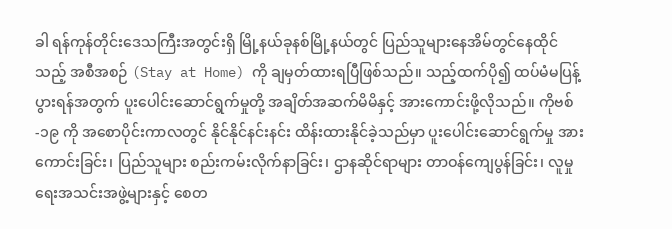ခါ ရန်ကုန်တိုင်းဒေသကြီးအတွင်းရှိ မြို့နယ်ခုနစ်မြို့နယ်တွင် ပြည်သူများနေအိမ်တွင်နေထိုင်သည့် အစီအစဉ် (Stay at Home) ကို ချမှတ်ထားရပြီဖြစ်သည်။ သည့်ထက်ပို၍ ထပ်မံမပြန့်ပွားရန်အတွက် ပူးပေါင်းဆောင်ရွက်မှုတို့ အချိတ်အဆက်မိမိနှင့် အားကောင်းဖို့လိုသည်။ ကိုဗစ်-၁၉ ကို အစောပိုင်းကာလတွင် နိုင်နိုင်နင်းနင်း ထိန်းထားနိုင်ခဲ့သည်မှာ ပူးပေါင်းဆောင်ရွက်မှု အားကောင်းခြင်း၊ ပြည်သူများ စည်းကမ်းလိုက်နာခြင်း၊ ဌာနဆိုင်ရာများ တာဝန်ကျေပွန်ခြင်း၊ လူမှုရေးအသင်းအဖွဲ့များနှင့် စေတ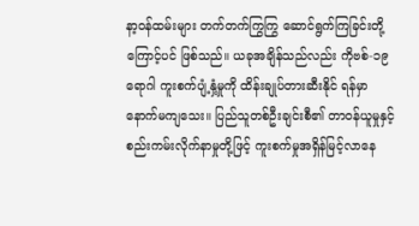နာ့ဝန်ထမ်းများ တက်တက်ကြွကြွ ဆောင်ရွက်ကြခြင်းတို့ကြောင့်ပင် ဖြစ်သည်။ ယခုအချိန်သည်လည်း ကိုဗစ်-၁၉ ရောဂါ ကူးစက်ပျံ့နှံ့မှုကို ထိန်းချုပ်တားဆီးနိုင် ရန်မှာ နောက်မကျသေး။ ပြည်သူတစ်ဦးချင်းစီ၏ တာဝန်ယူမှုနှင့် စည်းကမ်းလိုက်နာမှုတို့ဖြင့် ကူးစက်မှုအရှိန်မြင့်လာနေ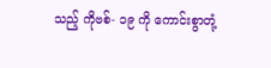သည့် ကိုဗစ်- ၁၉ ကို ကောင်းစွာတုံ့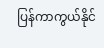ပြန်ကာကွယ်နိုင်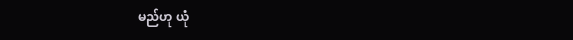မည်ဟု ယုံ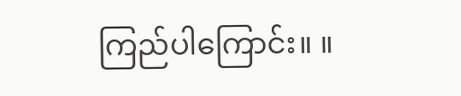ကြည်ပါကြောင်း။ ။